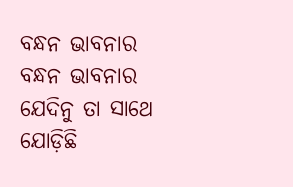ବନ୍ଧନ ଭାବନାର
ବନ୍ଧନ ଭାବନାର
ଯେଦିନୁ ତା ସାଥେ
ଯୋଡ଼ିଛି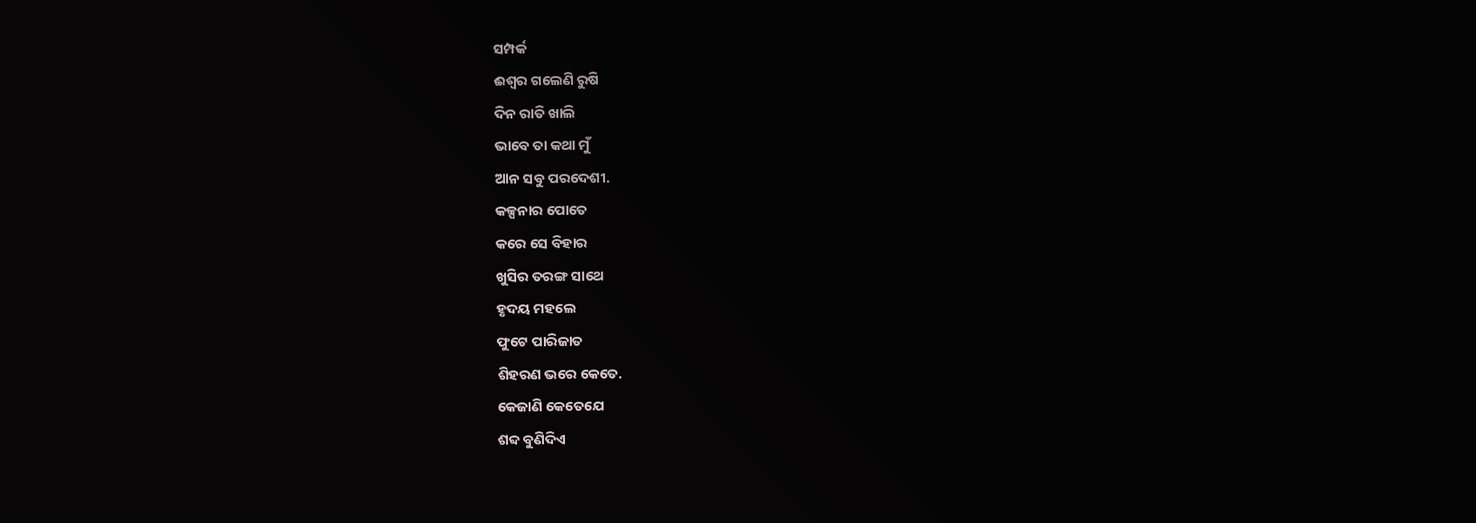ସମ୍ପର୍କ
ଈଶ୍ୱର ଗଲେଣି ରୁଷି
ଦିନ ରାତି ଖାଲି
ଭାବେ ତା କଥା ମୁଁ
ଆନ ସବୁ ପରଦେଶୀ.
କଳ୍ପନାର ପୋତେ
କରେ ସେ ବିହାର
ଖୁସିର ତରଙ୍ଗ ସାଥେ
ହୃଦୟ ମହଲେ
ଫୁଟେ ପାରିଜାତ
ଶିହରଣ ଭରେ କେତେ.
କେଜାଣି କେତେଯେ
ଶବ୍ଦ ବୁଣିଦିଏ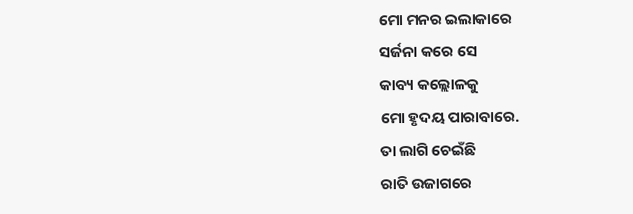ମୋ ମନର ଇଲାକାରେ
ସର୍ଜନା କରେ ସେ
କାବ୍ୟ କଲ୍ଲୋଳକୁ
ମୋ ହୃଦୟ ପାରାବାରେ.
ତା ଲାଗି ଚେଇଁଛି
ରାତି ଉଜାଗରେ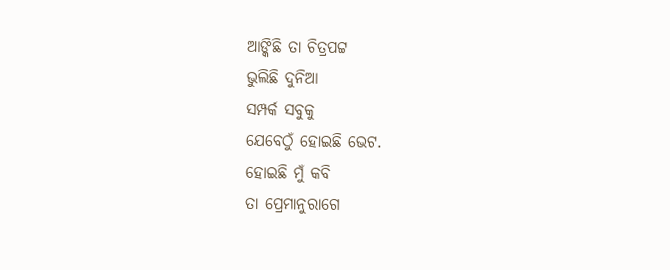ଆଙ୍କିଛି ତା ଚିତ୍ରପଟ୍ଟ
ଭୁଲିଛି ଦୁନିଆ
ସମ୍ପର୍କ ସବୁକୁ
ଯେବେଠୁଁ ହୋଇଛି ଭେଟ.
ହୋଇଛି ମୁଁ କବି
ତା ପ୍ରେମାନୁରାଗେ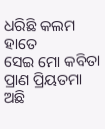ଧରିଛି କଲମ ହାତେ
ସେଇ ମୋ କବିତା
ପ୍ରାଣ ପ୍ରିୟତମା
ଅଛି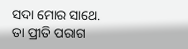ସଦା ମୋର ସାଥେ.
ତା ପ୍ରୀତି ପରାଗ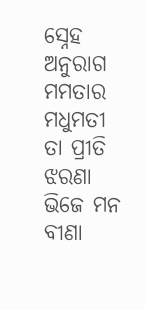ସ୍ନେହ ଅନୁରାଗ
ମମତାର ମଧୁମତୀ
ତା ପ୍ରୀତି ଝରଣା
ଭିଜେ ମନ ବୀଣା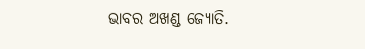ଭାବର ଅଖଣ୍ଡ ଜ୍ୟୋତି.